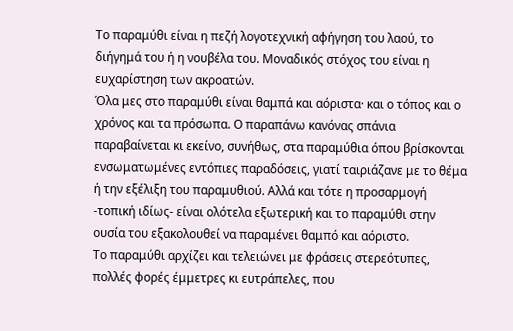Το παραμύθι είναι η πεζή λογοτεχνική αφήγηση του λαού, το διήγημά του ή η νουβέλα του. Μοναδικός στόχος του είναι η ευχαρίστηση των ακροατών.
Όλα μες στο παραμύθι είναι θαμπά και αόριστα· και ο τόπος και ο χρόνος και τα πρόσωπα. Ο παραπάνω κανόνας σπάνια παραβαίνεται κι εκείνο, συνήθως, στα παραμύθια όπου βρίσκονται ενσωματωμένες εντόπιες παραδόσεις, γιατί ταιριάζανε με το θέμα ή την εξέλιξη του παραμυθιού. Αλλά και τότε η προσαρμογή -τοπική ιδίως- είναι ολότελα εξωτερική και το παραμύθι στην ουσία του εξακολουθεί να παραμένει θαμπό και αόριστο.
Το παραμύθι αρχίζει και τελειώνει με φράσεις στερεότυπες, πολλές φορές έμμετρες κι ευτράπελες, που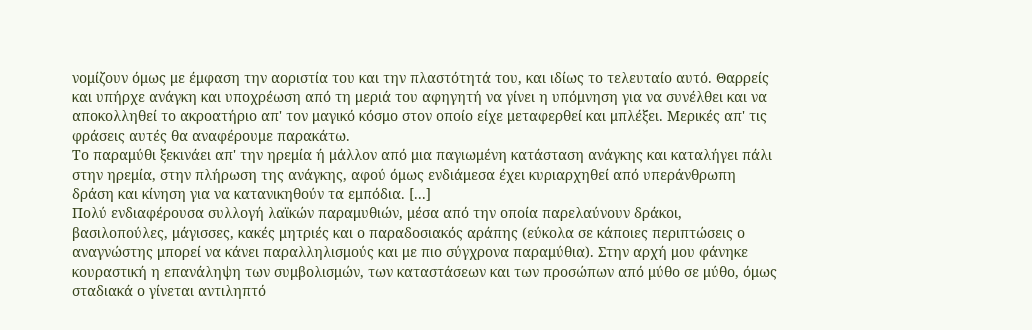νομίζουν όμως με έμφαση την αοριστία του και την πλαστότητά του, και ιδίως το τελευταίο αυτό. Θαρρείς και υπήρχε ανάγκη και υποχρέωση από τη μεριά του αφηγητή να γίνει η υπόμνηση για να συνέλθει και να αποκολληθεί το ακροατήριο απ' τον μαγικό κόσμο στον οποίο είχε μεταφερθεί και μπλέξει. Μερικές απ' τις φράσεις αυτές θα αναφέρουμε παρακάτω.
Το παραμύθι ξεκινάει απ' την ηρεμία ή μάλλον από μια παγιωμένη κατάσταση ανάγκης και καταλήγει πάλι στην ηρεμία, στην πλήρωση της ανάγκης, αφού όμως ενδιάμεσα έχει κυριαρχηθεί από υπεράνθρωπη δράση και κίνηση για να κατανικηθούν τα εμπόδια. [...]
Πολύ ενδιαφέρουσα συλλογή λαϊκών παραμυθιών, μέσα από την οποία παρελαύνουν δράκοι, βασιλοπούλες, μάγισσες, κακές μητριές και ο παραδοσιακός αράπης (εύκολα σε κάποιες περιπτώσεις ο αναγνώστης μπορεί να κάνει παραλληλισμούς και με πιο σύγχρονα παραμύθια). Στην αρχή μου φάνηκε κουραστική η επανάληψη των συμβολισμών, των καταστάσεων και των προσώπων από μύθο σε μύθο, όμως σταδιακά ο γίνεται αντιληπτό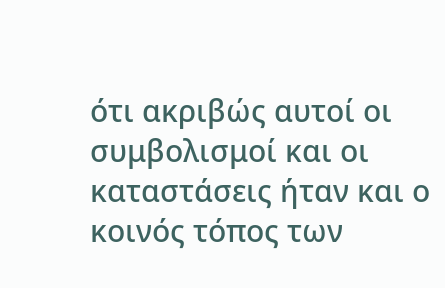ότι ακριβώς αυτοί οι συμβολισμοί και οι καταστάσεις ήταν και ο κοινός τόπος των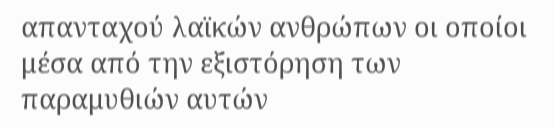απανταχού λαϊκών ανθρώπων οι οποίοι μέσα από την εξιστόρηση των παραμυθιών αυτών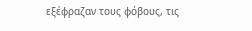εξέφραζαν τους φόβους, τις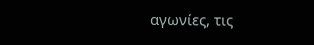αγωνίες, τις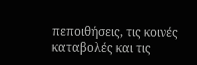πεποιθήσεις, τις κοινές καταβολές και τις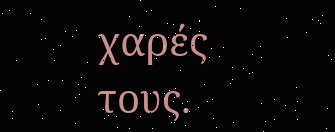χαρές τους.